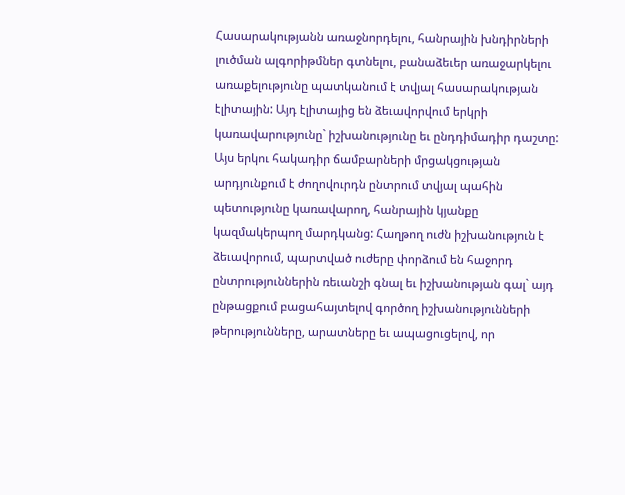Հասարակությանն առաջնորդելու, հանրային խնդիրների լուծման ալգորիթմներ գտնելու, բանաձեւեր առաջարկելու առաքելությունը պատկանում է տվյալ հասարակության էլիտային: Այդ էլիտայից են ձեւավորվում երկրի կառավարությունը` իշխանությունը եւ ընդդիմադիր դաշտը: Այս երկու հակադիր ճամբարների մրցակցության արդյունքում է ժողովուրդն ընտրում տվյալ պահին պետությունը կառավարող, հանրային կյանքը կազմակերպող մարդկանց: Հաղթող ուժն իշխանություն է ձեւավորում, պարտված ուժերը փորձում են հաջորդ ընտրություններին ռեւանշի գնալ եւ իշխանության գալ` այդ ընթացքում բացահայտելով գործող իշխանությունների թերությունները, արատները եւ ապացուցելով, որ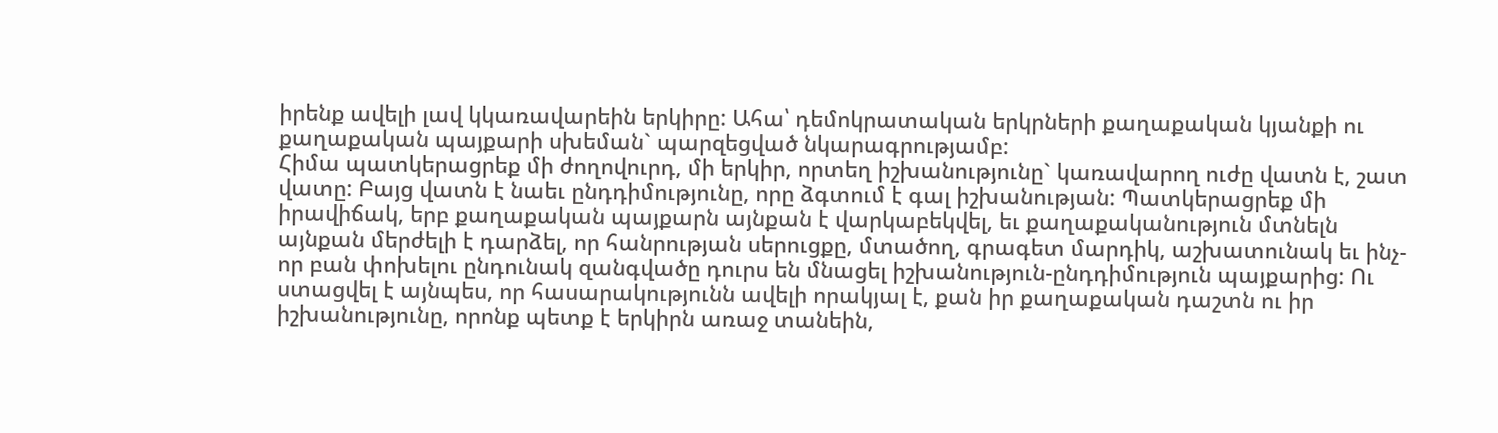իրենք ավելի լավ կկառավարեին երկիրը: Ահա՝ դեմոկրատական երկրների քաղաքական կյանքի ու քաղաքական պայքարի սխեման` պարզեցված նկարագրությամբ:
Հիմա պատկերացրեք մի ժողովուրդ, մի երկիր, որտեղ իշխանությունը` կառավարող ուժը վատն է, շատ վատը: Բայց վատն է նաեւ ընդդիմությունը, որը ձգտում է գալ իշխանության: Պատկերացրեք մի իրավիճակ, երբ քաղաքական պայքարն այնքան է վարկաբեկվել, եւ քաղաքականություն մտնելն այնքան մերժելի է դարձել, որ հանրության սերուցքը, մտածող, գրագետ մարդիկ, աշխատունակ եւ ինչ-որ բան փոխելու ընդունակ զանգվածը դուրս են մնացել իշխանություն-ընդդիմություն պայքարից: Ու ստացվել է այնպես, որ հասարակությունն ավելի որակյալ է, քան իր քաղաքական դաշտն ու իր իշխանությունը, որոնք պետք է երկիրն առաջ տանեին,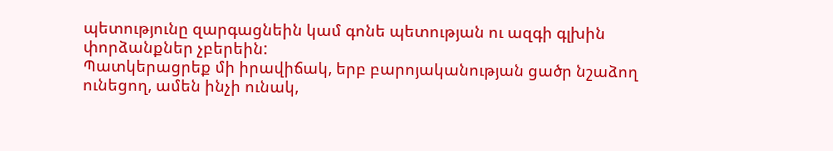պետությունը զարգացնեին կամ գոնե պետության ու ազգի գլխին փորձանքներ չբերեին:
Պատկերացրեք մի իրավիճակ, երբ բարոյականության ցածր նշաձող ունեցող, ամեն ինչի ունակ,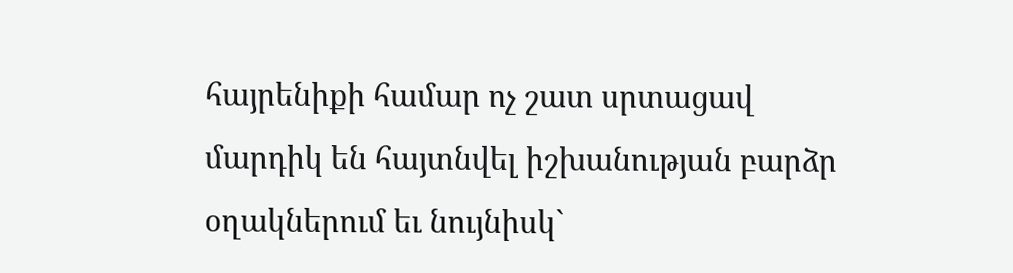հայրենիքի համար ոչ շատ սրտացավ մարդիկ են հայտնվել իշխանության բարձր օղակներում եւ նույնիսկ`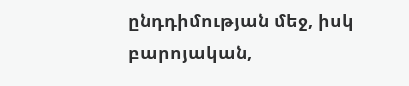ընդդիմության մեջ, իսկ բարոյական,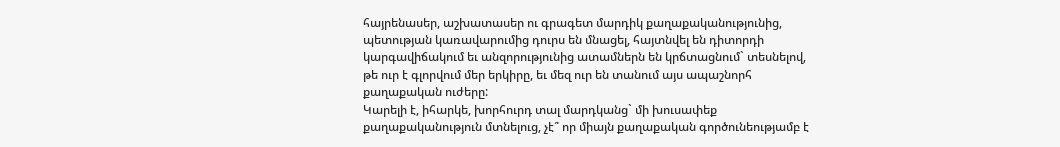հայրենասեր, աշխատասեր ու գրագետ մարդիկ քաղաքականությունից, պետության կառավարումից դուրս են մնացել, հայտնվել են դիտորդի կարգավիճակում եւ անզորությունից ատամներն են կրճտացնում` տեսնելով, թե ուր է գլորվում մեր երկիրը, եւ մեզ ուր են տանում այս ապաշնորհ քաղաքական ուժերը:
Կարելի է, իհարկե, խորհուրդ տալ մարդկանց` մի խուսափեք քաղաքականություն մտնելուց, չէ՞ որ միայն քաղաքական գործունեությամբ է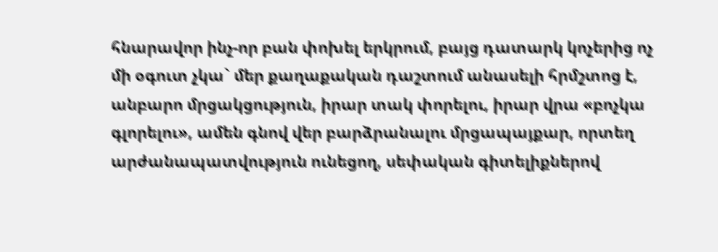հնարավոր ինչ-որ բան փոխել երկրում, բայց դատարկ կոչերից ոչ մի օգուտ չկա` մեր քաղաքական դաշտում անասելի հրմշտոց է, անբարո մրցակցություն, իրար տակ փորելու, իրար վրա «բոչկա գլորելու», ամեն գնով վեր բարձրանալու մրցապայքար, որտեղ արժանապատվություն ունեցող, սեփական գիտելիքներով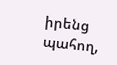իրենց պահող,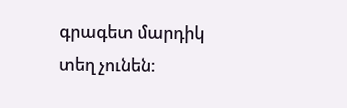գրագետ մարդիկ տեղ չունեն: